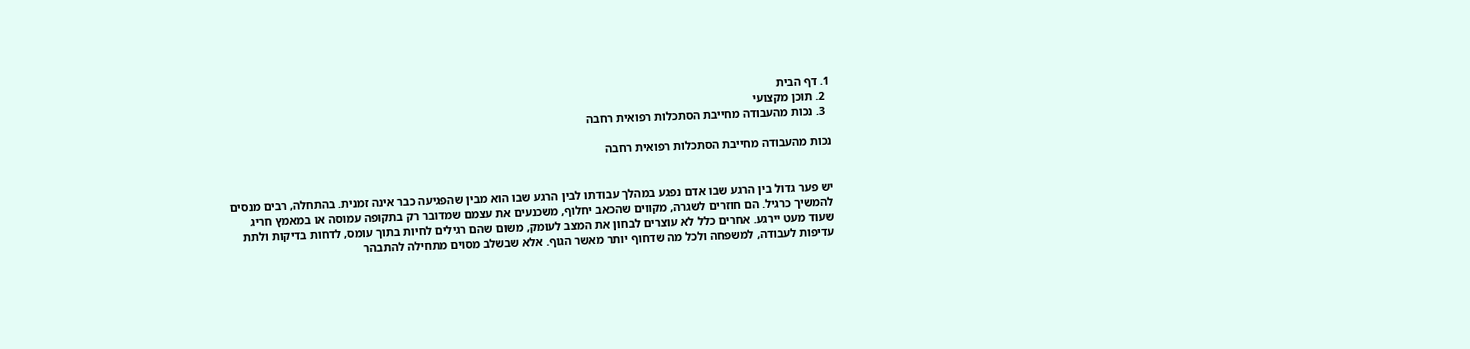1. דף הבית
  2. תוכן מקצועי
  3. נכות מהעבודה מחייבת הסתכלות רפואית רחבה

נכות מהעבודה מחייבת הסתכלות רפואית רחבה


יש פער גדול בין הרגע שבו אדם נפגע במהלך עבודתו לבין הרגע שבו הוא מבין שהפגיעה כבר אינה זמנית. בהתחלה, רבים מנסים להמשיך כרגיל. הם חוזרים לשגרה, מקווים שהכאב יחלוף, משכנעים את עצמם שמדובר רק בתקופה עמוסה או במאמץ חריג שעוד מעט יירגע. אחרים כלל לא עוצרים לבחון את המצב לעומק, משום שהם רגילים לחיות בתוך עומס, לדחות בדיקות ולתת עדיפות לעבודה, למשפחה ולכל מה שדחוף יותר מאשר הגוף. אלא שבשלב מסוים מתחילה להתבהר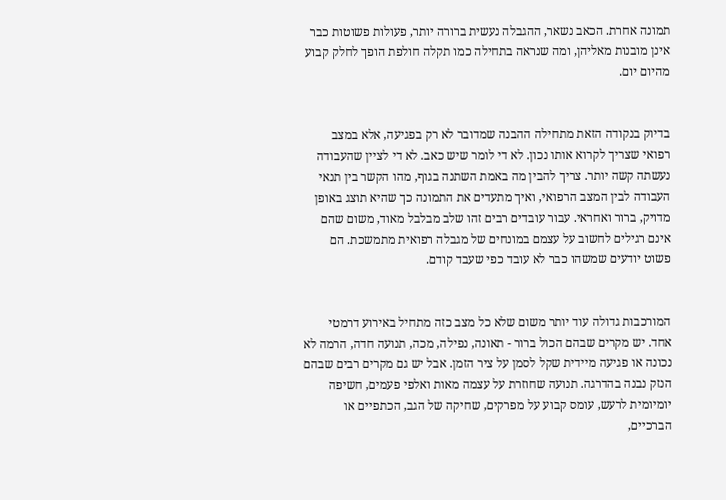תמונה אחרת. הכאב נשאר, ההגבלה נעשית ברורה יותר, פעולות פשוטות כבר אינן מובנות מאליהן, ומה שנראה בתחילה כמו תקלה חולפת הופך לחלק קבוע מהיום יום.


בדיוק בנקודה הזאת מתחילה ההבנה שמדובר לא רק בפגיעה, אלא במצב רפואי שצריך לקרוא אותו נכון. לא די לומר שיש כאב. לא די לציין שהעבודה נעשתה קשה יותר. צריך להבין מה באמת השתנה בגוף, מהו הקשר בין תנאי העבודה לבין המצב הרפואי, ואיך מתעדים את התמונה כך שהיא תוצג באופן מדויק, ברור ואחראי. עבור עובדים רבים זהו שלב מבלבל מאוד, משום שהם אינם רגילים לחשוב על עצמם במונחים של מגבלה רפואית מתמשכת. הם פשוט יודעים שמשהו כבר לא עובד כפי שעבד קודם.


המורכבות גדולה עוד יותר משום שלא כל מצב כזה מתחיל באירוע דרמטי אחד. יש מקרים שבהם הכול ברור - תאונה, נפילה, מכה, תנועה חדה, הרמה לא נכונה או פגיעה מיידית שקל לסמן על ציר הזמן. אבל יש גם מקרים רבים שבהם הנזק נבנה בהדרגה. תנועה שחוזרת על עצמה מאות ואלפי פעמים, חשיפה יומיומית לרעש, עומס קבוע על מפרקים, שחיקה של הגב, הכתפיים או הברכיים,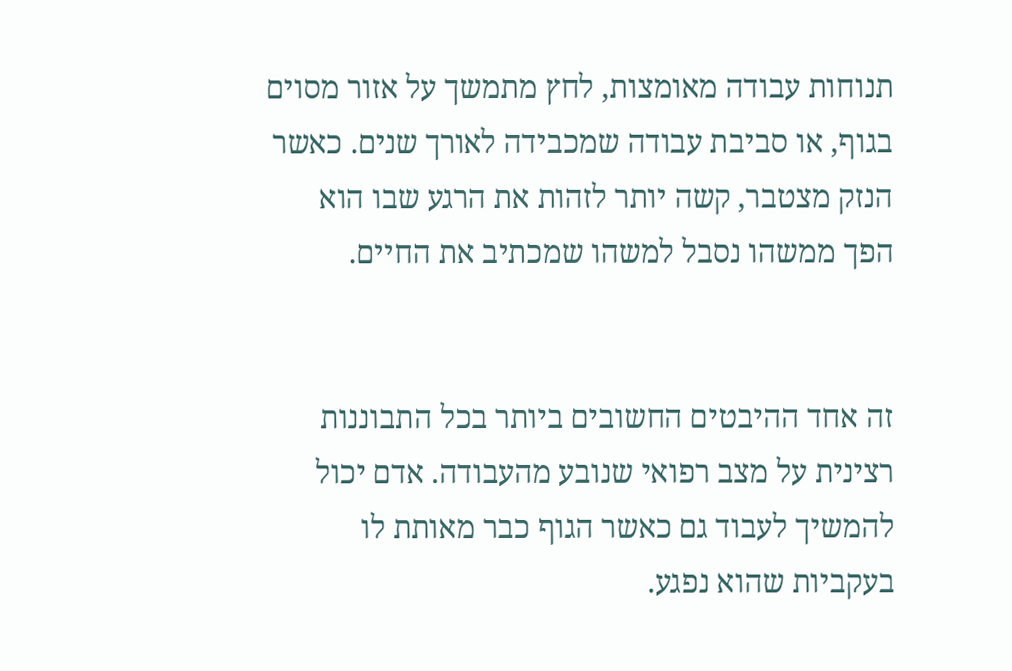תנוחות עבודה מאומצות, לחץ מתמשך על אזור מסוים בגוף, או סביבת עבודה שמכבידה לאורך שנים. כאשר הנזק מצטבר, קשה יותר לזהות את הרגע שבו הוא הפך ממשהו נסבל למשהו שמכתיב את החיים.


זה אחד ההיבטים החשובים ביותר בכל התבוננות רצינית על מצב רפואי שנובע מהעבודה. אדם יכול להמשיך לעבוד גם כאשר הגוף כבר מאותת לו בעקביות שהוא נפגע.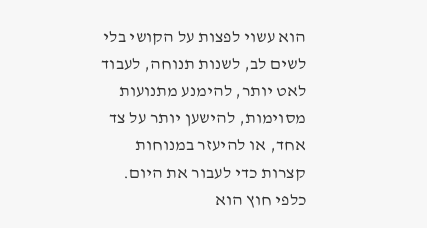הוא עשוי לפצות על הקושי בלי לשים לב, לשנות תנוחה, לעבוד לאט יותר, להימנע מתנועות מסוימות, להישען יותר על צד אחד, או להיעזר במנוחות קצרות כדי לעבור את היום. כלפי חוץ הוא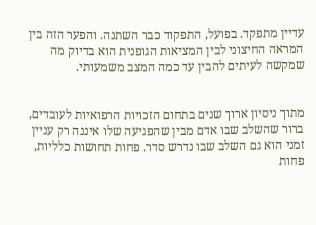עדיין מתפקד. בפועל, התפקוד כבר השתנה. והפער הזה בין המראה החיצוני לבין המציאות הגופנית הוא בדיוק מה שמקשה לעיתים להבין עד כמה המצב משמעותי.


מתוך ניסיון ארוך שנים בתחום הזכויות הרפואיות לעובדים, ברור שהשלב שבו אדם מבין שהפגיעה שלו איננה רק עניין זמני הוא גם השלב שבו נדרש סדר. פחות תחושות כלליות, פחות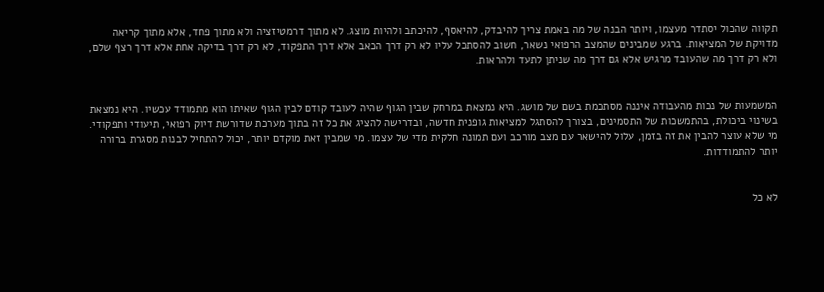תקווה שהכול יסתדר מעצמו, ויותר הבנה של מה באמת צריך להיבדק, להיאסף, להיכתב ולהיות מוצג. לא מתוך דרמטיזציה ולא מתוך פחד, אלא מתוך קריאה מדויקת של המציאות. ברגע שמבינים שהמצב הרפואי נשאר, חשוב להסתכל עליו לא רק דרך הכאב אלא דרך התפקוד, לא רק דרך בדיקה אחת אלא דרך רצף שלם, ולא רק דרך מה שהעובד מרגיש אלא גם דרך מה שניתן לתעד ולהראות.


המשמעות של נכות מהעבודה איננה מסתכמת בשם של מושג. היא נמצאת במרחק שבין הגוף שהיה לעובד קודם לבין הגוף שאיתו הוא מתמודד עכשיו. היא נמצאת בשינוי ביכולת, בהתמשכות של התסמינים, בצורך להסתגל למציאות גופנית חדשה, ובדרישה להציג את כל זה בתוך מערכת שדורשת דיוק רפואי, תיעודי ותפקודי. מי שלא עוצר להבין את זה בזמן, עלול להישאר עם מצב מורכב ועם תמונה חלקית מדי של עצמו. מי שמבין זאת מוקדם יותר, יכול להתחיל לבנות מסגרת ברורה יותר להתמודדות.


לא כל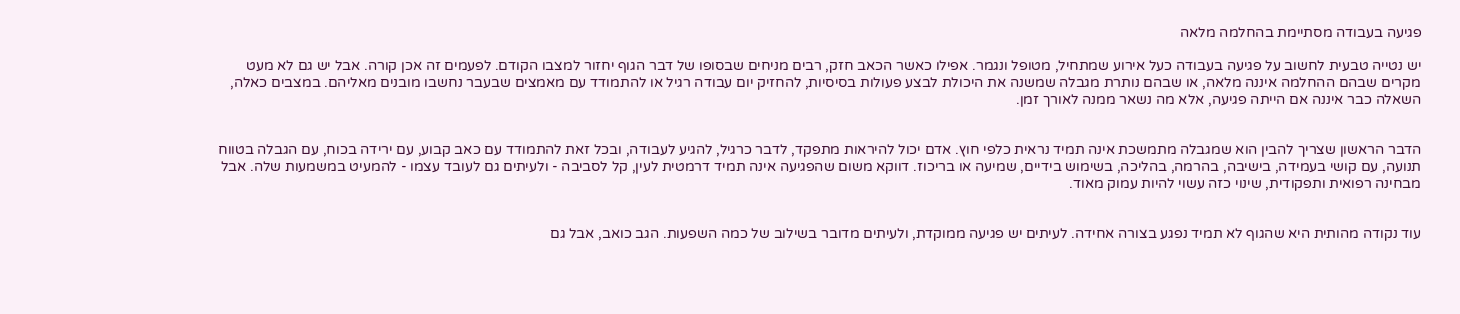פגיעה בעבודה מסתיימת בהחלמה מלאה

יש נטייה טבעית לחשוב על פגיעה בעבודה כעל אירוע שמתחיל, מטופל ונגמר. אפילו כאשר הכאב חזק, רבים מניחים שבסופו של דבר הגוף יחזור למצבו הקודם. לפעמים זה אכן קורה. אבל יש גם לא מעט מקרים שבהם ההחלמה איננה מלאה, או שבהם נותרת מגבלה שמשנה את היכולת לבצע פעולות בסיסיות, להחזיק יום עבודה רגיל או להתמודד עם מאמצים שבעבר נחשבו מובנים מאליהם. במצבים כאלה, השאלה כבר איננה אם הייתה פגיעה, אלא מה נשאר ממנה לאורך זמן.


הדבר הראשון שצריך להבין הוא שמגבלה מתמשכת אינה תמיד נראית כלפי חוץ. אדם יכול להיראות מתפקד, לדבר כרגיל, להגיע לעבודה, ובכל זאת להתמודד עם כאב קבוע, עם ירידה בכוח, עם הגבלה בטווח תנועה, עם קושי בעמידה, בישיבה, בהרמה, בהליכה, בשימוש בידיים, שמיעה או בריכוז. דווקא משום שהפגיעה אינה תמיד דרמטית לעין, קל לסביבה - ולעיתים גם לעובד עצמו - להמעיט במשמעות שלה. אבל מבחינה רפואית ותפקודית, שינוי כזה עשוי להיות עמוק מאוד.


עוד נקודה מהותית היא שהגוף לא תמיד נפגע בצורה אחידה. לעיתים יש פגיעה ממוקדת, ולעיתים מדובר בשילוב של כמה השפעות. הגב כואב, אבל גם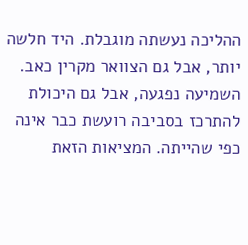ההליכה נעשתה מוגבלת. היד חלשה יותר, אבל גם הצוואר מקרין כאב. השמיעה נפגעה, אבל גם היכולת להתרכז בסביבה רועשת כבר אינה כפי שהייתה. המציאות הזאת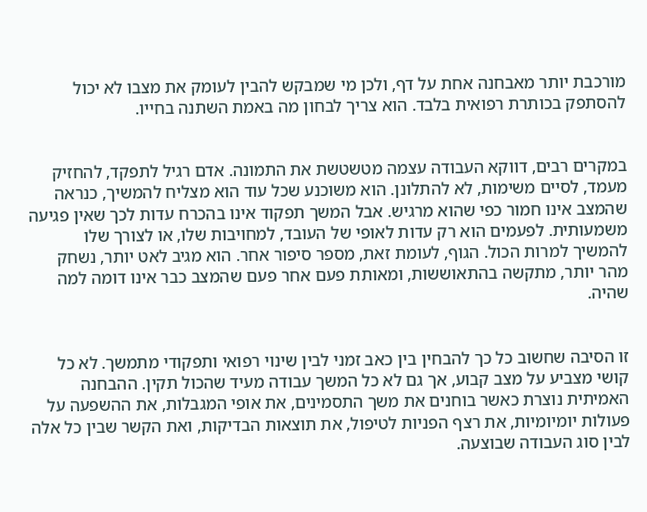מורכבת יותר מאבחנה אחת על דף, ולכן מי שמבקש להבין לעומק את מצבו לא יכול להסתפק בכותרת רפואית בלבד. הוא צריך לבחון מה באמת השתנה בחייו.


במקרים רבים, דווקא העבודה עצמה מטשטשת את התמונה. אדם רגיל לתפקד, להחזיק מעמד, לסיים משימות, לא להתלונן. הוא משוכנע שכל עוד הוא מצליח להמשיך, כנראה שהמצב אינו חמור כפי שהוא מרגיש. אבל המשך תפקוד אינו בהכרח עדות לכך שאין פגיעה משמעותית. לפעמים הוא רק עדות לאופי של העובד, למחויבות שלו, או לצורך שלו להמשיך למרות הכול. הגוף, לעומת זאת, מספר סיפור אחר. הוא מגיב לאט יותר, נשחק מהר יותר, מתקשה בהתאוששות, ומאותת פעם אחר פעם שהמצב כבר אינו דומה למה שהיה.


זו הסיבה שחשוב כל כך להבחין בין כאב זמני לבין שינוי רפואי ותפקודי מתמשך. לא כל קושי מצביע על מצב קבוע, אך גם לא כל המשך עבודה מעיד שהכול תקין. ההבחנה האמיתית נוצרת כאשר בוחנים את משך התסמינים, את אופי המגבלות, את ההשפעה על פעולות יומיומיות, את רצף הפניות לטיפול, את תוצאות הבדיקות, ואת הקשר שבין כל אלה לבין סוג העבודה שבוצעה.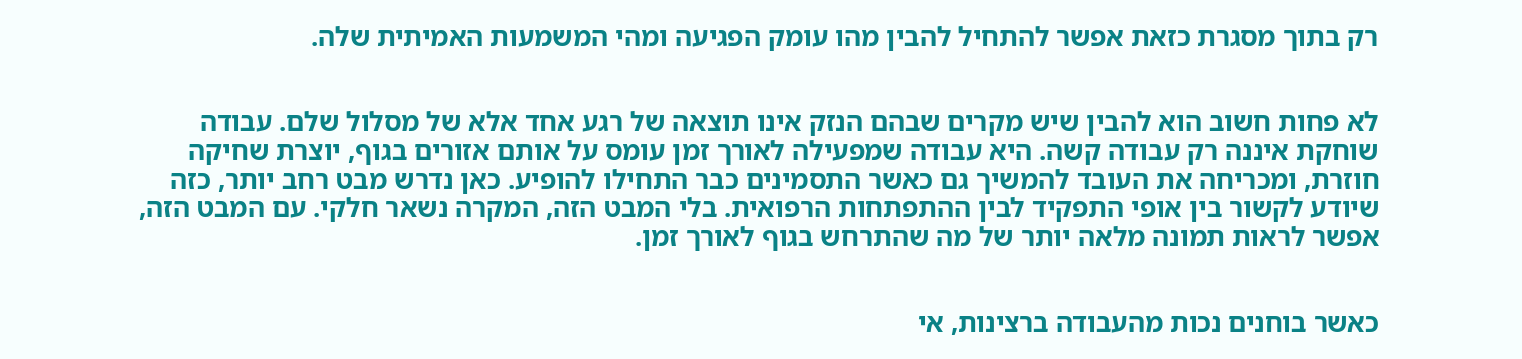רק בתוך מסגרת כזאת אפשר להתחיל להבין מהו עומק הפגיעה ומהי המשמעות האמיתית שלה.


לא פחות חשוב הוא להבין שיש מקרים שבהם הנזק אינו תוצאה של רגע אחד אלא של מסלול שלם. עבודה שוחקת איננה רק עבודה קשה. היא עבודה שמפעילה לאורך זמן עומס על אותם אזורים בגוף, יוצרת שחיקה חוזרת, ומכריחה את העובד להמשיך גם כאשר התסמינים כבר התחילו להופיע. כאן נדרש מבט רחב יותר, כזה שיודע לקשור בין אופי התפקיד לבין ההתפתחות הרפואית. בלי המבט הזה, המקרה נשאר חלקי. עם המבט הזה, אפשר לראות תמונה מלאה יותר של מה שהתרחש בגוף לאורך זמן.


כאשר בוחנים נכות מהעבודה ברצינות, אי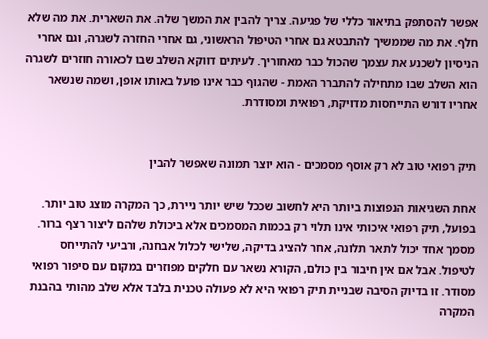אפשר להסתפק בתיאור כללי של פגיעה. צריך להבין את המשך שלה. את השארית. את מה שלא חלף. את מה שממשיך להתבטא גם אחרי הטיפול הראשוני, גם אחרי החזרה לשגרה, וגם אחרי הניסיון לשכנע את עצמך שהכול כבר מאחוריך. לעיתים דווקא השלב שבו לכאורה חוזרים לשגרה הוא השלב שבו מתחילה להתברר האמת - שהגוף כבר אינו פועל באותו אופן, ושמה שנשאר אחריו דורש התייחסות מדויקת, רפואית ומסודרת.


תיק רפואי טוב לא רק אוסף מסמכים - הוא יוצר תמונה שאפשר להבין

אחת השגיאות הנפוצות ביותר היא לחשוב שככל שיש יותר ניירת, כך המקרה מוצג טוב יותר. בפועל, תיק רפואי איכותי אינו תלוי רק בכמות המסמכים אלא ביכולת שלהם ליצור רצף ברור. מסמך אחד יכול לתאר תלונה, אחר להציג בדיקה, שלישי לכלול אבחנה, ורביעי להתייחס לטיפול. אבל אם אין חיבור בין כולם, הקורא נשאר עם חלקים מפוזרים במקום עם סיפור רפואי מסודר. זו בדיוק הסיבה שבניית תיק רפואי היא לא פעולה טכנית בלבד אלא שלב מהותי בהבנת המקרה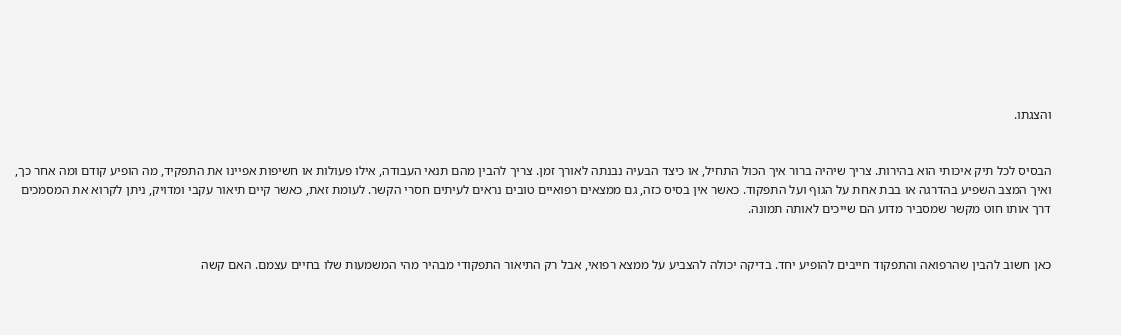והצגתו.


הבסיס לכל תיק איכותי הוא בהירות. צריך שיהיה ברור איך הכול התחיל, או כיצד הבעיה נבנתה לאורך זמן. צריך להבין מהם תנאי העבודה, אילו פעולות או חשיפות אפיינו את התפקיד, מה הופיע קודם ומה אחר כך, ואיך המצב השפיע בהדרגה או בבת אחת על הגוף ועל התפקוד. כאשר אין בסיס כזה, גם ממצאים רפואיים טובים נראים לעיתים חסרי הקשר. לעומת זאת, כאשר קיים תיאור עקבי ומדויק, ניתן לקרוא את המסמכים דרך אותו חוט מקשר שמסביר מדוע הם שייכים לאותה תמונה.


כאן חשוב להבין שהרפואה והתפקוד חייבים להופיע יחד. בדיקה יכולה להצביע על ממצא רפואי, אבל רק התיאור התפקודי מבהיר מהי המשמעות שלו בחיים עצמם. האם קשה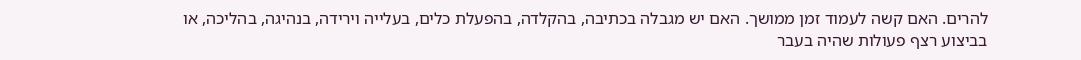להרים. האם קשה לעמוד זמן ממושך. האם יש מגבלה בכתיבה, בהקלדה, בהפעלת כלים, בעלייה וירידה, בנהיגה, בהליכה, או בביצוע רצף פעולות שהיה בעבר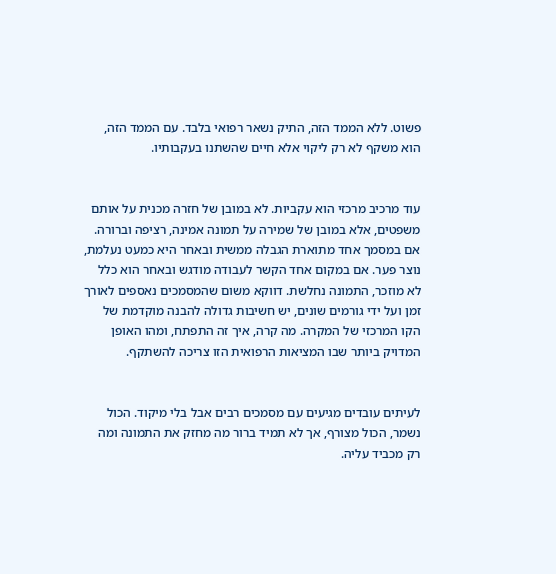פשוט. ללא הממד הזה, התיק נשאר רפואי בלבד. עם הממד הזה, הוא משקף לא רק ליקוי אלא חיים שהשתנו בעקבותיו.


עוד מרכיב מרכזי הוא עקביות. לא במובן של חזרה מכנית על אותם משפטים, אלא במובן של שמירה על תמונה אמינה, רציפה וברורה. אם במסמך אחד מתוארת הגבלה ממשית ובאחר היא כמעט נעלמת, נוצר פער. אם במקום אחד הקשר לעבודה מודגש ובאחר הוא כלל לא מוזכר, התמונה נחלשת. דווקא משום שהמסמכים נאספים לאורך זמן ועל ידי גורמים שונים, יש חשיבות גדולה להבנה מוקדמת של הקו המרכזי של המקרה. מה קרה, איך זה התפתח, ומהו האופן המדויק ביותר שבו המציאות הרפואית הזו צריכה להשתקף.


לעיתים עובדים מגיעים עם מסמכים רבים אבל בלי מיקוד. הכול נשמר, הכול מצורף, אך לא תמיד ברור מה מחזק את התמונה ומה רק מכביד עליה.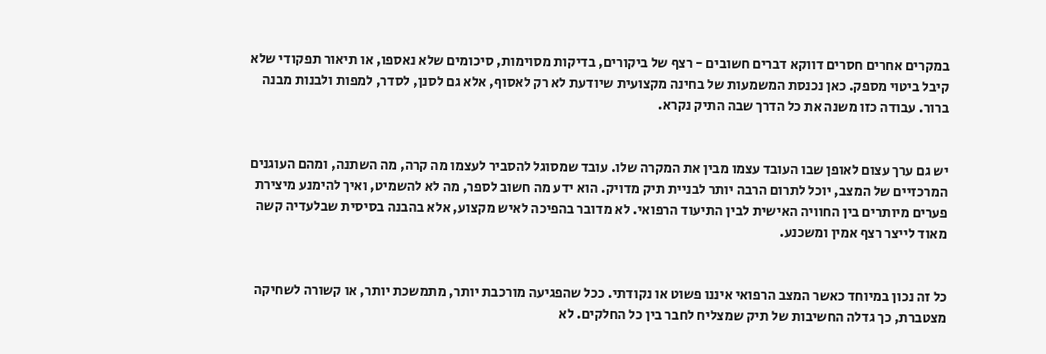במקרים אחרים חסרים דווקא דברים חשובים - רצף של ביקורים, בדיקות מסוימות, סיכומים שלא נאספו, או תיאור תפקודי שלא קיבל ביטוי מספק. כאן נכנסת המשמעות של בחינה מקצועית שיודעת לא רק לאסוף, אלא גם לסנן, לסדר, למפות ולבנות מבנה ברור. עבודה כזו משנה את כל הדרך שבה התיק נקרא.


יש גם ערך עצום לאופן שבו העובד עצמו מבין את המקרה שלו. עובד שמסוגל להסביר לעצמו מה קרה, מה השתנה, ומהם העוגנים המרכזיים של המצב, יוכל לתרום הרבה יותר לבניית תיק מדויק. הוא ידע מה חשוב לספר, מה לא להשמיט, ואיך להימנע מיצירת פערים מיותרים בין החוויה האישית לבין התיעוד הרפואי. לא מדובר בהפיכה לאיש מקצוע, אלא בהבנה בסיסית שבלעדיה קשה מאוד לייצר רצף אמין ומשכנע.


כל זה נכון במיוחד כאשר המצב הרפואי איננו פשוט או נקודתי. ככל שהפגיעה מורכבת יותר, מתמשכת יותר, או קשורה לשחיקה מצטברת, כך גדלה החשיבות של תיק שמצליח לחבר בין כל החלקים. לא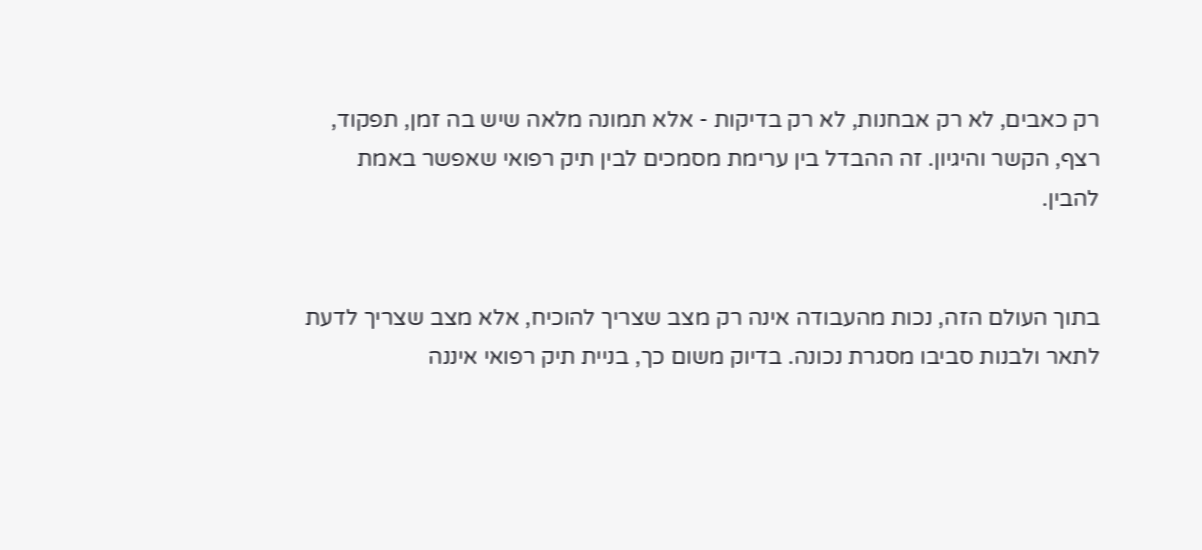רק כאבים, לא רק אבחנות, לא רק בדיקות - אלא תמונה מלאה שיש בה זמן, תפקוד, רצף, הקשר והיגיון. זה ההבדל בין ערימת מסמכים לבין תיק רפואי שאפשר באמת להבין.


בתוך העולם הזה, נכות מהעבודה אינה רק מצב שצריך להוכיח, אלא מצב שצריך לדעת לתאר ולבנות סביבו מסגרת נכונה. בדיוק משום כך, בניית תיק רפואי איננה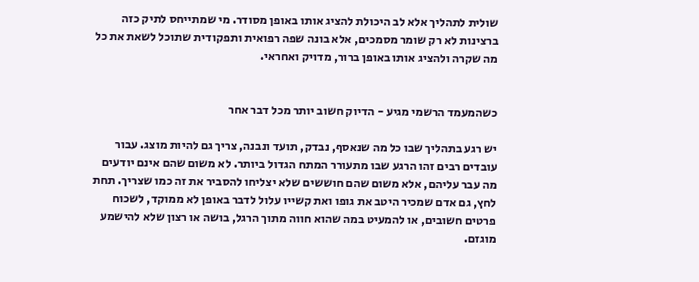שולית לתהליך אלא לב היכולת להציג אותו באופן מסודר. מי שמתייחס לתיק כזה ברצינות לא רק שומר מסמכים, אלא בונה שפה רפואית ותפקודית שתוכל לשאת את כל מה שקרה ולהציג אותו באופן ברור, מדויק ואחראי.


כשהמעמד הרשמי מגיע - הדיוק חשוב יותר מכל דבר אחר

יש רגע בתהליך שבו כל מה שנאסף, נבדק, תועד ונבנה, צריך גם להיות מוצג. עבור עובדים רבים זהו הרגע שבו מתעורר המתח הגדול ביותר. לא משום שהם אינם יודעים מה עבר עליהם, אלא משום שהם חוששים שלא יצליחו להסביר את זה כמו שצריך. תחת לחץ, גם אדם שמכיר היטב את גופו ואת קשייו עלול לדבר באופן לא ממוקד, לשכוח פרטים חשובים, או להמעיט במה שהוא חווה מתוך הרגל, בושה או רצון שלא להישמע מוגזם.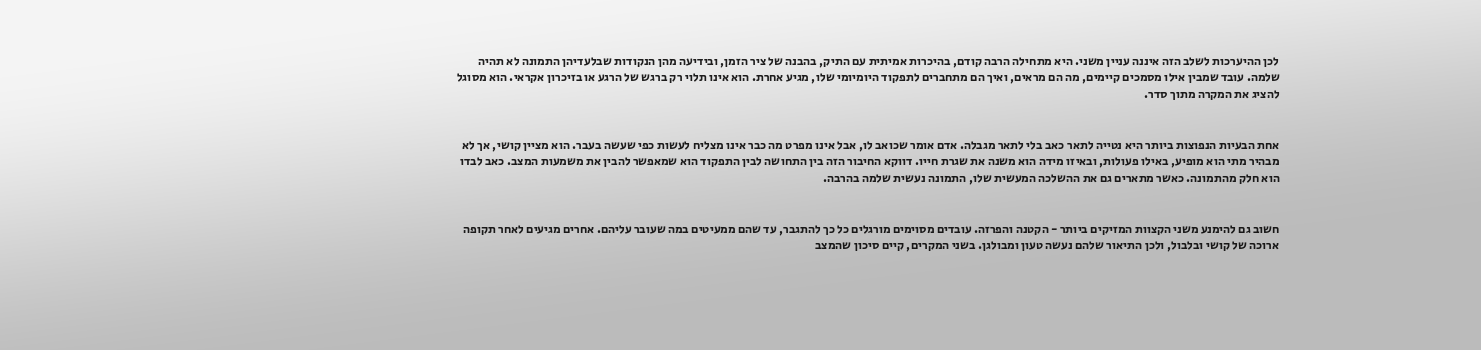לכן ההיערכות לשלב הזה איננה עניין משני. היא מתחילה הרבה קודם, בהיכרות אמיתית עם התיק, בהבנה של ציר הזמן, ובידיעה מהן הנקודות שבלעדיהן התמונה לא תהיה שלמה. עובד שמבין אילו מסמכים קיימים, מה הם מראים, ואיך הם מתחברים לתפקוד היומיומי שלו, מגיע אחרת. הוא אינו תלוי רק ברגש של הרגע או בזיכרון אקראי. הוא מסוגל להציג את המקרה מתוך סדר.


אחת הבעיות הנפוצות ביותר היא נטייה לתאר כאב בלי לתאר מגבלה. אדם אומר שכואב לו, אבל אינו מפרט מה כבר אינו מצליח לעשות כפי שעשה בעבר. הוא מציין קושי, אך לא מבהיר מתי הוא מופיע, באילו פעולות, ובאיזו מידה הוא משנה את שגרת חייו. דווקא החיבור הזה בין התחושה לבין התפקוד הוא שמאפשר להבין את משמעות המצב. כאב לבדו הוא חלק מהתמונה. כאשר מתארים גם את ההשלכה המעשית שלו, התמונה נעשית שלמה בהרבה.


חשוב גם להימנע משני הקצוות המזיקים ביותר - הקטנה והפרזה. עובדים מסוימים מורגלים כל כך להתגבר, עד שהם ממעיטים במה שעובר עליהם. אחרים מגיעים לאחר תקופה ארוכה של קושי ובלבול, ולכן התיאור שלהם נעשה טעון ומבולגן. בשני המקרים, קיים סיכון שהמצב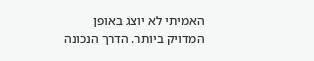האמיתי לא יוצג באופן המדויק ביותר. הדרך הנכונה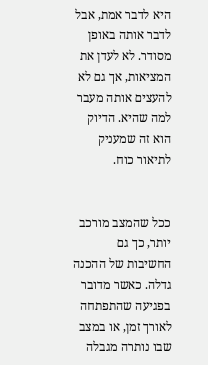היא לדבר אמת, אבל לדבר אותה באופן מסודר. לא לעדן את המציאות, אך גם לא להעצים אותה מעבר למה שהיא. הדיוק הוא זה שמעניק לתיאור כוח.


ככל שהמצב מורכב יותר, כך גם החשיבות של ההכנה גדלה. כאשר מדובר בפגיעה שהתפתחה לאורך זמן, או במצב שבו נותרה מגבלה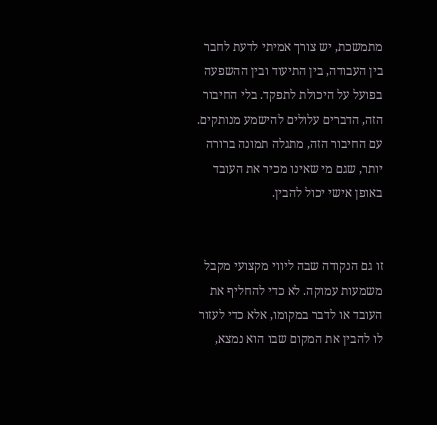מתמשכת, יש צורך אמיתי לדעת לחבר בין העבודה, בין התיעוד ובין ההשפעה בפועל על היכולת לתפקד. בלי החיבור הזה, הדברים עלולים להישמע מנותקים. עם החיבור הזה, מתגלה תמונה ברורה יותר, שגם מי שאינו מכיר את העובד באופן אישי יכול להבין.


זו גם הנקודה שבה ליווי מקצועי מקבל משמעות עמוקה. לא כדי להחליף את העובד או לדבר במקומו, אלא כדי לעזור לו להבין את המקום שבו הוא נמצא,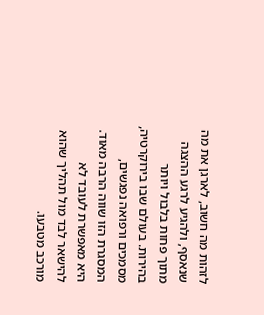לזהות מה חשוב, לארגן את מה שנאסף, ולהגיע לרגע ההצגה מתוך פחות בלבול ויותר בהירות. בעולם שבו בירוקרטיה, מסמכים ורפואה נפגשים, המסגרת הזו שווה הרבה מאוד. היא מאפשרת לעובד לא להישאר לבד מול תהליך שהוא מורכב מטבעו.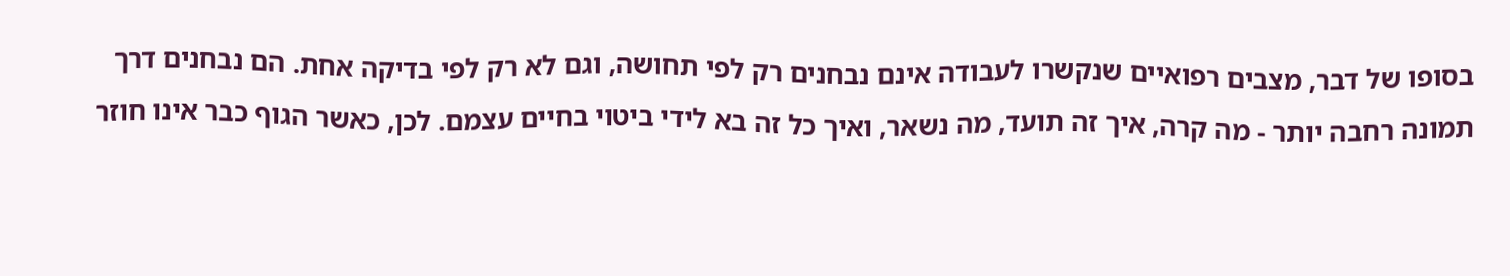בסופו של דבר, מצבים רפואיים שנקשרו לעבודה אינם נבחנים רק לפי תחושה, וגם לא רק לפי בדיקה אחת. הם נבחנים דרך תמונה רחבה יותר - מה קרה, איך זה תועד, מה נשאר, ואיך כל זה בא לידי ביטוי בחיים עצמם. לכן, כאשר הגוף כבר אינו חוזר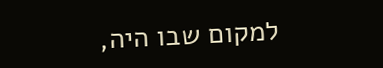למקום שבו היה,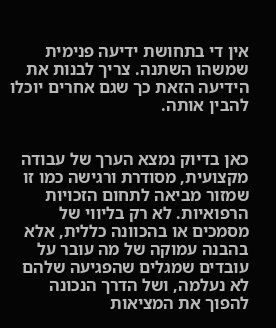אין די בתחושת ידיעה פנימית שמשהו השתנה. צריך לבנות את הידיעה הזאת כך שגם אחרים יוכלו להבין אותה.


כאן בדיוק נמצא הערך של עבודה מקצועית, מסודרת ורגישה כמו זו שמזור מביאה לתחום הזכויות הרפואיות. לא רק בליווי של מסמכים או בהכוונה כללית, אלא בהבנה עמוקה של מה עובר על עובדים שמגלים שהפגיעה שלהם לא נעלמה, ושל הדרך הנכונה להפוך את המציאות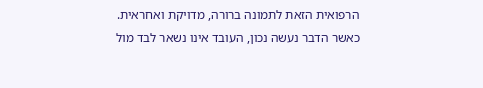הרפואית הזאת לתמונה ברורה, מדויקת ואחראית. כאשר הדבר נעשה נכון, העובד אינו נשאר לבד מול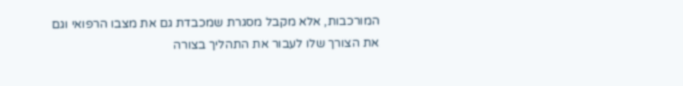המורכבות, אלא מקבל מסגרת שמכבדת גם את מצבו הרפואי וגם את הצורך שלו לעבור את התהליך בצורה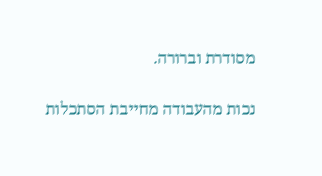מסודרת וברורה.

נכות מהעבודה מחייבת הסתכלות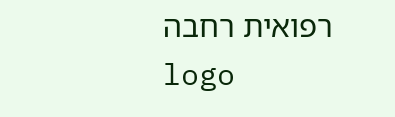רפואית רחבה
logo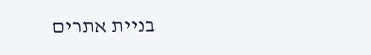בניית אתרים